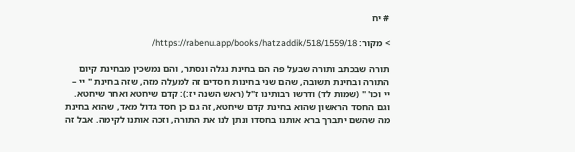# יח

> מקור: https://rabenu.app/books/hatzaddik/518/1559/18/

תורה שבכתב ותורה שבעל פה הם בחינת נגלה ונסתר, והם נמשכין מבחינת קיום התורה ובחינת תשובה, שהם שני בחינות חסדים זה למעלה מזה, שזה בחינת " יי – יי וכו' " (שמות לד) ודרשו רבותינו ז"ל (ראש השנה יז:): קדם שיחטא ואחר שיחטא. וגם החסד הראשון שהוא בחינת קדם שיחטא, זה גם כן חסד גדול מאד, שהוא בחינת מה שהשם יתברך ברא אותנו בחסדו ונתן לנו את התורה, וזכה אותנו לקימה. אבל זה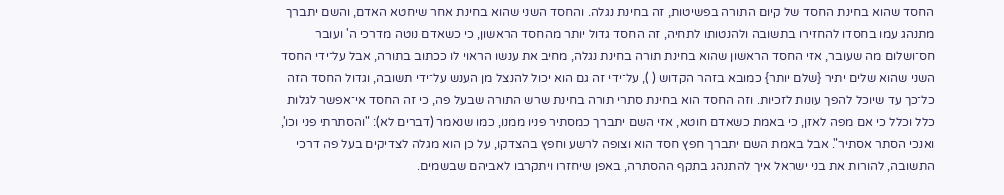החסד שהוא בחינת החסד של קיום התורה בפשיטות, זה בחינת נגלה. והחסד השני שהוא בחינת אחר שיחטא האדם, והשם יתברך מתנהג עמו בחסדו להחזירו בתשובה ולהנטותו לתחיה, זה החסד גדול יותר מהחסד הראשון, כי כשאדם נוטה מדרכי ה' ועובר חס־ושלום מה שעובר, אזי החסד הראשון שהוא בחינת תורה בחינת נגלה, מחיב את ענשו הראוי לו ככתוב בתורה, אבל על־ידי החסד השני שהוא שלים יתיר {שלם יותר} כמובא בזהר הקדוש ( ), על־ידי זה גם הוא יכול להנצל מן הענש על־ידי תשובה, וגדול החסד הזה כל־כך עד שיוכל להפך עונות לזכיות. וזה החסד הוא בחינת סתרי תורה בחינת שרש התורה שבעל פה, כי זה החסד אי־אפשר לגלות כלל וכלל כי אם מפה לאזן, כי באמת כשאדם חוטא, אזי השם יתברך כמסתיר פניו ממנו, כמו שנאמר (דברים לא): "והסתרתי פני וכו', ואנכי הסתר אסתיר". אבל באמת השם יתברך חפץ חסד הוא וצופה לרשע וחפץ בהצדקו, על כן הוא מגלה לצדיקים בעל פה דרכי התשובה, להורות את בני ישראל איך להתנהג בתקף ההסתרה, באפן שיחזרו ויתקרבו לאביהם שבשמים.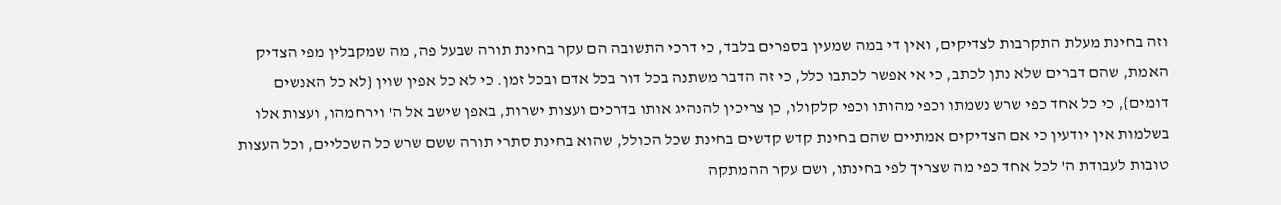וזה בחינת מעלת התקרבות לצדיקים, ואין די במה שמעין בספרים בלבד, כי דרכי התשובה הם עקר בחינת תורה שבעל פה, מה שמקבלין מפי הצדיק האמת, שהם דברים שלא נתן לכתב, כי אי אפשר לכתבו כלל, כי זה הדבר משתנה בכל דור בכל אדם ובכל זמן. כי לא כל אפין שוין {לא כל האנשים דומים}, כי כל אחד כפי שרש נשמתו וכפי מהותו וכפי קלקולו, כן צריכין להנהיג אותו בדרכים ועצות ישרות, באפן שישב אל ה' וירחמהו, ועצות אלו בשלמות אין יודעין כי אם הצדיקים אמתיים שהם בחינת קדש קדשים בחינת שכל הכולל, שהוא בחינת סתרי תורה ששם שרש כל השכליים, וכל העצות טובות לעבודת ה' לכל אחד כפי מה שצריך לפי בחינתו, ושם עקר ההמתקה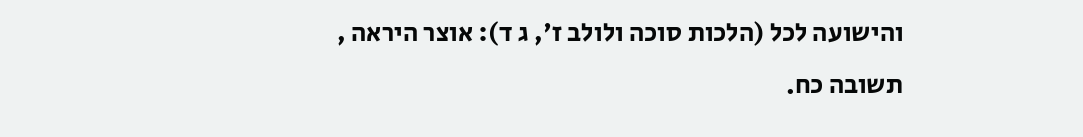והישועה לכל (הלכות סוכה ולולב ז', ג ד): אוצר היראה , תשובה כח.